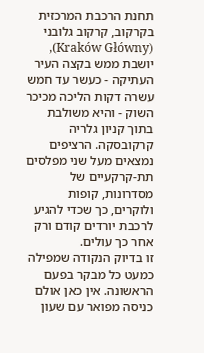תחנת הרכבת המרכזית בקרקוב, קרקוב גלובני (Kraków Główny), יושבת ממש בקצה העיר העתיקה - כעשר עד חמש עשרה דקות הליכה מכיכר השוק - והיא משולבת בתוך קניון גלריה קרקובסקה. הרציפים נמצאים מעל שני מפלסים תת-קרקעיים של מסדרונות, קופות ולוקרים, כך שכדי להגיע לרכבת יורדים קודם ורק אחר כך עולים.
זו בדיוק הנקודה שמפילה כמעט כל מבקר בפעם הראשונה. אין כאן אולם כניסה מפואר עם שעון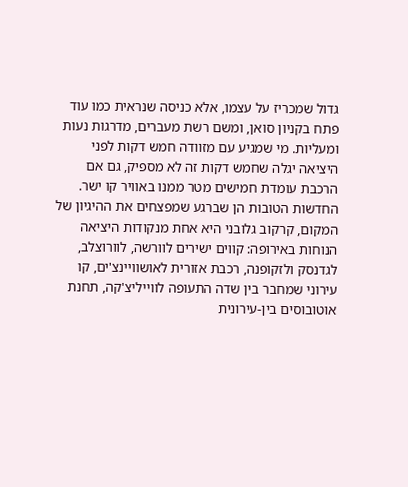גדול שמכריז על עצמו, אלא כניסה שנראית כמו עוד פתח בקניון סואן, ומשם רשת מעברים, מדרגות נעות ומעליות. מי שמגיע עם מזוודה חמש דקות לפני היציאה יגלה שחמש דקות זה לא מספיק, גם אם הרכבת עומדת חמישים מטר ממנו באוויר קו ישר.
החדשות הטובות הן שברגע שמפצחים את ההיגיון של המקום, קרקוב גלובני היא אחת מנקודות היציאה הנוחות באירופה: קווים ישירים לוורשה, לוורוצלב, לגדנסק ולזקופנה, רכבת אזורית לאושוויינצ'ים, קו עירוני שמחבר בין שדה התעופה לווייליצ'קה, תחנת אוטובוסים בין-עירונית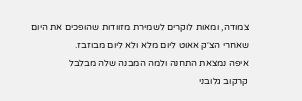צמודה, ומאות לוקרים לשמירת מזוודות שהופכים את היום שאחרי הצ׳ק אאוט ליום מלא ולא ליום מבוזבז.
איפה נמצאת התחנה ולמה המבנה שלה מבלבל
קרקוב גלובני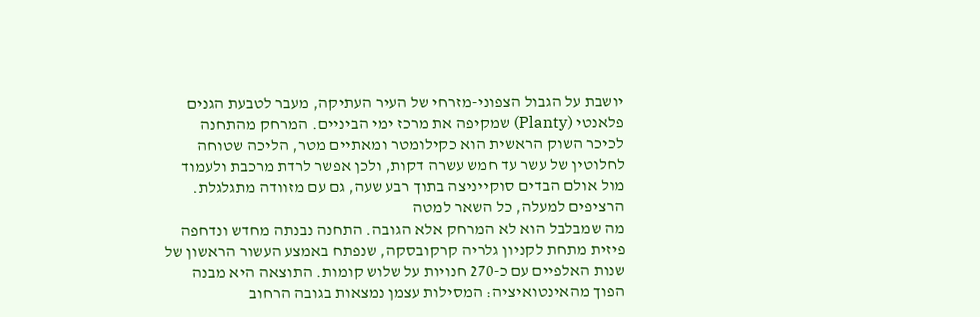יושבת על הגבול הצפוני-מזרחי של העיר העתיקה, מעבר לטבעת הגנים פלאנטי (Planty) שמקיפה את מרכז ימי הביניים. המרחק מהתחנה לכיכר השוק הראשית הוא כקילומטר ומאתיים מטר, הליכה שטוחה לחלוטין של עשר עד חמש עשרה דקות, ולכן אפשר לרדת מרכבת ולעמוד מול אולם הבדים סוקייניצה בתוך רבע שעה, גם עם מזוודה מתגלגלת.
הרציפים למעלה, כל השאר למטה
מה שמבלבל הוא לא המרחק אלא הגובה. התחנה נבנתה מחדש ונדחפה פיזית מתחת לקניון גלריה קרקובסקה, שנפתח באמצע העשור הראשון של שנות האלפיים עם כ-270 חנויות על שלוש קומות. התוצאה היא מבנה הפוך מהאינטואיציה: המסילות עצמן נמצאות בגובה הרחוב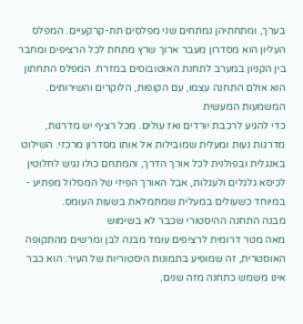בערך, ומתחתיהן נמתחים שני מפלסים תת-קרקעיים. המפלס העליון הוא מסדרון מעבר ארוך שרץ מתחת לכל הרציפים ומחבר בין הקניון במערב לתחנת האוטובוסים במזרח. המפלס התחתון הוא אולם התחנה עצמו, עם הקופות, הלוקרים והשירותים.
המשמעות המעשית
כדי להגיע לרכבת יורדים ואז עולים. מכל רציף יש מדרגות, מדרגות נעות ומעלית שמובילות אל אותו מסדרון מרכזי. השילוט באנגלית ובפולנית לכל אורך הדרך, והמתחם כולו נגיש לחלוטין לכיסא גלגלים ולעגלות, אבל האורך הפיזי של המסלול מפתיע - במיוחד כשעולים במעלית שמתמלאת בשעות העומס.
מבנה התחנה ההיסטורי שכבר לא בשימוש
מאה מטר דרומית לרציפים עומד מבנה לבן ומרשים מהתקופה האוסטרית, זה שמופיע בתמונות היסטוריות של העיר. הוא כבר אינו משמש כתחנה מזה שנים,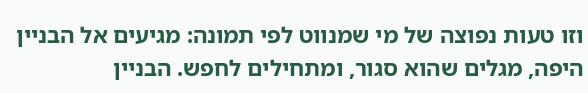וזו טעות נפוצה של מי שמנווט לפי תמונה: מגיעים אל הבניין היפה, מגלים שהוא סגור, ומתחילים לחפש. הבניין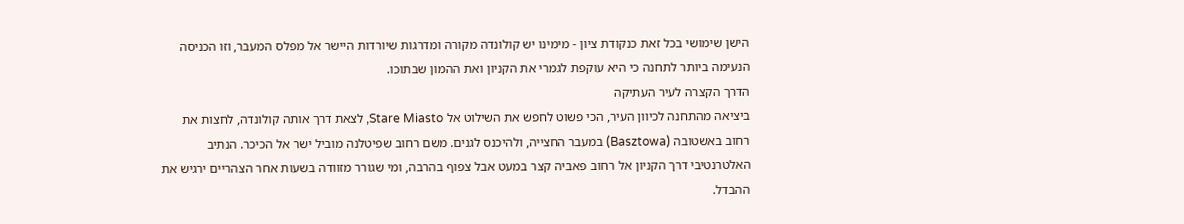הישן שימושי בכל זאת כנקודת ציון - מימינו יש קולונדה מקורה ומדרגות שיורדות היישר אל מפלס המעבר, וזו הכניסה הנעימה ביותר לתחנה כי היא עוקפת לגמרי את הקניון ואת ההמון שבתוכו.
הדרך הקצרה לעיר העתיקה
ביציאה מהתחנה לכיוון העיר, הכי פשוט לחפש את השילוט אל Stare Miasto, לצאת דרך אותה קולונדה, לחצות את רחוב באשטובה (Basztowa) במעבר החצייה, ולהיכנס לגנים. משם רחוב שפיטלנה מוביל ישר אל הכיכר. הנתיב האלטרנטיבי דרך הקניון אל רחוב פאביה קצר במעט אבל צפוף בהרבה, ומי שגורר מזוודה בשעות אחר הצהריים ירגיש את ההבדל.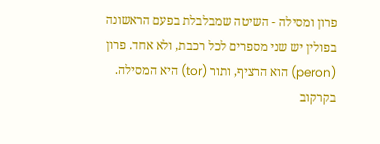פרון ומסילה - השיטה שמבלבלת בפעם הראשונה
בפולין יש שני מספרים לכל רכבת, ולא אחד. פרון (peron) הוא הרציף, ותור (tor) היא המסילה. בקרקוב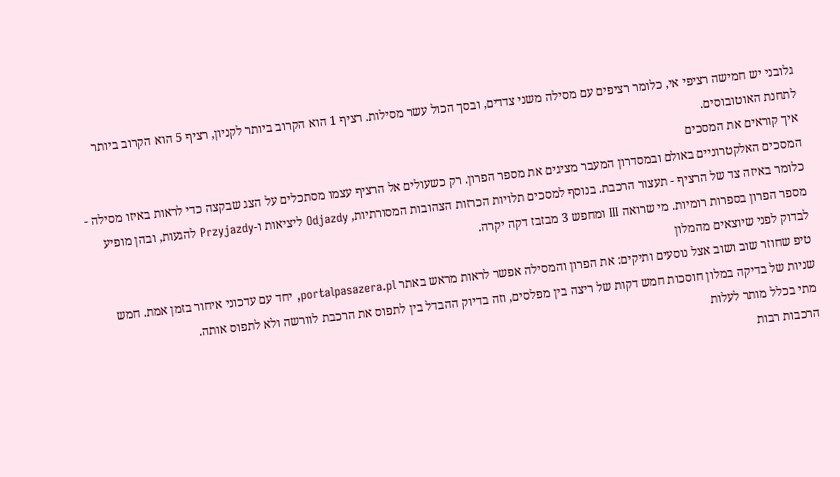גלובני יש חמישה רציפי אי, כלומר רציפים עם מסילה משני צדדים, ובסך הכול עשר מסילות. רציף 1 הוא הקרוב ביותר לקניון, רציף 5 הוא הקרוב ביותר לתחנת האוטובוסים.
איך קוראים את המסכים
המסכים האלקטרוניים באולם ובמסדרון המעבר מציגים את מספר הפרון. רק כשעולים אל הרציף עצמו מסתכלים על הצג שבקצה כדי לראות באיזו מסילה - כלומר באיזה צד של הרציף - תעצור הרכבת. בנוסף למסכים תלויות הכרזות הצהובות המסורתיות, Odjazdy ליציאות ו-Przyjazdy להגעות, ובהן מופיע מספר הפרון בספרות רומיות. מי שרואה III ומחפש 3 מבזבז דקה יקרה.
לבדוק לפני שיוצאים מהמלון
טיפ שחוזר שוב ושוב אצל נוסעים ותיקים: את הפרון והמסילה אפשר לראות מראש באתר portalpasazera.pl, יחד עם עדכוני איחור בזמן אמת. חמש שניות של בדיקה במלון חוסכות חמש דקות של ריצה בין מפלסים, וזה בדיוק ההבדל בין לתפוס את הרכבת לוורשה ולא לתפוס אותה.
מתי בכלל מותר לעלות
הרכבות רבות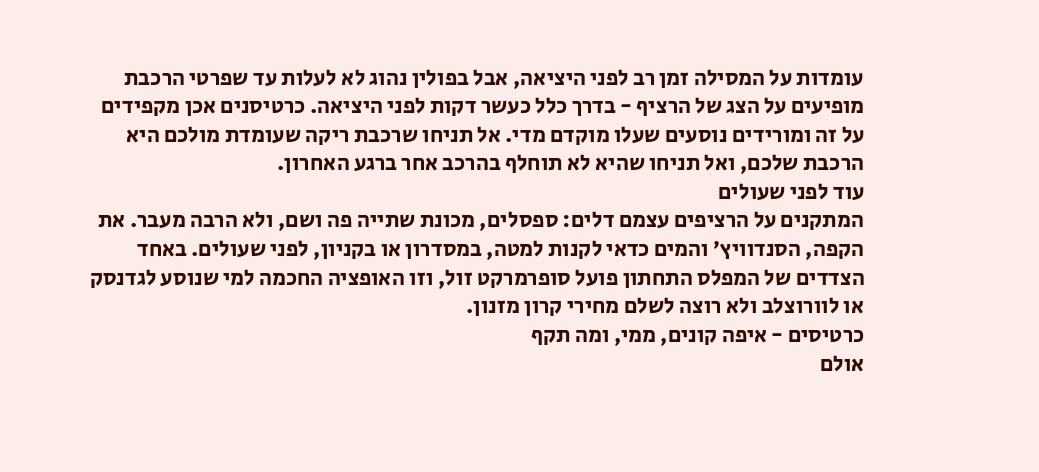עומדות על המסילה זמן רב לפני היציאה, אבל בפולין נהוג לא לעלות עד שפרטי הרכבת מופיעים על הצג של הרציף - בדרך כלל כעשר דקות לפני היציאה. כרטיסנים אכן מקפידים על זה ומורידים נוסעים שעלו מוקדם מדי. אל תניחו שרכבת ריקה שעומדת מולכם היא הרכבת שלכם, ואל תניחו שהיא לא תוחלף בהרכב אחר ברגע האחרון.
עוד לפני שעולים
המתקנים על הרציפים עצמם דלים: ספסלים, מכונת שתייה פה ושם, ולא הרבה מעבר. את הקפה, הסנדוויץ׳ והמים כדאי לקנות למטה, במסדרון או בקניון, לפני שעולים. באחד הצדדים של המפלס התחתון פועל סופרמרקט זול, וזו האופציה החכמה למי שנוסע לגדנסק או לוורוצלב ולא רוצה לשלם מחירי קרון מזנון.
כרטיסים - איפה קונים, ממי, ומה תקף
אולם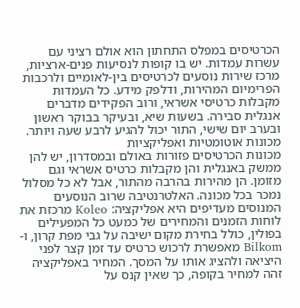הכרטיסים במפלס התחתון הוא אולם רציני עם עשרות עמדות. יש בו קופות לנסיעות פנים-ארציות, מרכז שירות נוסעים לכרטיסים בין-לאומיים ולרכבות הפרימיום המהירות, ודלפק מידע. כל העמדות מקבלות כרטיסי אשראי, ורוב הפקידים מדברים אנגלית סבירה. בשעות שיא, ובעיקר בבוקר ראשון ובערב יום שישי, התור יכול להגיע לרבע שעה ויותר.
מכונות אוטומטיות ואפליקציות
מכונות הכרטיסים פזורות באולם ובמסדרון, יש להן ממשק באנגלית והן מקבלות כרטיס אשראי וגם מזומן. הן מהירות בהרבה מהתור, אבל לא כל מסלול נמכר בכל מכונה. האלטרנטיבה שרוב הנוסעים המנוסים מעדיפים היא אפליקציה: Koleo מרכזת את לוחות הזמנים והמחירים של כמעט כל המפעילים בפולין, כולל בחירת מקום ישיבה על גבי מפת קרון, ו-Bilkom מאפשרת לרכוש כרטיס עד זמן קצר לפני היציאה ולהציג אותו על המסך. המחיר באפליקציה זהה למחיר בקופה, כך שאין קנס על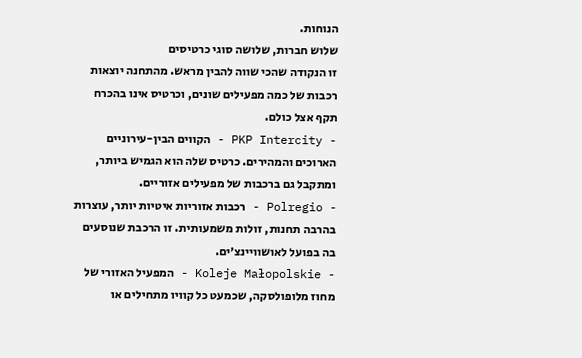הנוחות.
שלוש חברות, שלושה סוגי כרטיסים
זו הנקודה שהכי שווה להבין מראש. מהתחנה יוצאות רכבות של כמה מפעילים שונים, וכרטיס אינו בהכרח תקף אצל כולם.
- PKP Intercity - הקווים הבין-עירוניים הארוכים והמהירים. כרטיס שלה הוא הגמיש ביותר, ומתקבל גם ברכבות של מפעילים אזוריים.
- Polregio - רכבות אזוריות איטיות יותר, עוצרות בהרבה תחנות, זולות משמעותית. זו הרכבת שנוסעים בה בפועל לאושוויינצ׳ים.
- Koleje Małopolskie - המפעיל האזורי של מחוז מלופולסקה, שכמעט כל קוויו מתחילים או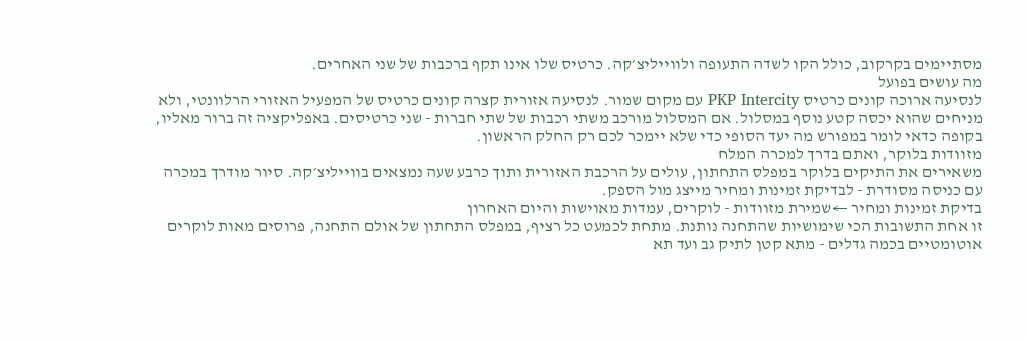מסתיימים בקרקוב, כולל הקו לשדה התעופה ולווייליצ׳קה. כרטיס שלו אינו תקף ברכבות של שני האחרים.
מה עושים בפועל
לנסיעה ארוכה קונים כרטיס PKP Intercity עם מקום שמור. לנסיעה אזורית קצרה קונים כרטיס של המפעיל האזורי הרלוונטי, ולא מניחים שהוא יכסה קטע נוסף במסלול. אם המסלול מורכב משתי רכבות של שתי חברות - שני כרטיסים. באפליקציה זה ברור מאליו, בקופה כדאי לומר במפורש מה יעד הסופי כדי שלא יימכר לכם רק החלק הראשון.
מזוודות בלוקר, ואתם בדרך למכרה המלח
משאירים את התיקים בלוקר במפלס התחתון, עולים על הרכבת האזורית ותוך כרבע שעה נמצאים בווייליצ׳קה. סיור מודרך במכרה עם כניסה מסודרת - לבדיקת זמינות ומחיר מייצג מול הספק.
בדיקת זמינות ומחיר ←שמירת מזוודות - לוקרים, עמדות מאוישות והיום האחרון
זו אחת התשובות הכי שימושיות שהתחנה נותנת. מתחת לכמעט כל רציף, במפלס התחתון של אולם התחנה, פרוסים מאות לוקרים אוטומטיים בכמה גדלים - מתא קטן לתיק גב ועד תא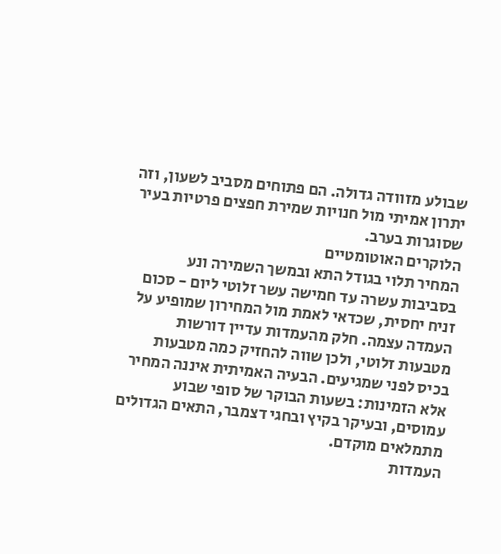שבולע מזוודה גדולה. הם פתוחים מסביב לשעון, וזה יתרון אמיתי מול חנויות שמירת חפצים פרטיות בעיר שסוגרות בערב.
הלוקרים האוטומטיים
המחיר תלוי בגודל התא ובמשך השמירה ונע בסביבות עשרה עד חמישה עשר זלוטי ליום - סכום זניח יחסית, שכדאי לאמת מול המחירון שמופיע על העמדה עצמה. חלק מהעמדות עדיין דורשות מטבעות זלוטי, ולכן שווה להחזיק כמה מטבעות בכיס לפני שמגיעים. הבעיה האמיתית איננה המחיר אלא הזמינות: בשעות הבוקר של סופי שבוע עמוסים, ובעיקר בקיץ ובחגי דצמבר, התאים הגדולים מתמלאים מוקדם.
העמדות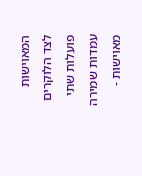המאוישות
לצד הלוקרים פועלות שתי עמדות שמירה מאוישות -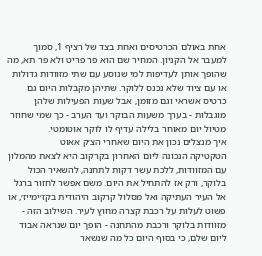אחת באולם הכרטיסים ואחת בצד של רציף 1, סמוך למעבר אל הקניון. המחיר שם הוא פר פריט ולא פר תא, מה שהופך אותן לעדיפות למי שנוסע עם שתי מזוודות גדולות או עם ציוד שלא נכנס ללוקר. שתיהן מקבלות היום גם כרטיס אשראי וגם מזומן, אבל שעות הפעילות שלהן מוגבלות - בערך משעות הבוקר ועד הערב - כך שמי שחוזר מטיול יום מאוחר בלילה עדיף לו לוקר אוטומטי.
איך מנצלים נכון את היום שאחרי הצ׳ק אאוט
הטקטיקה הנכונה ליום האחרון בקרקוב היא לצאת מהמלון עם המזוודות, ללכת עשר דקות לתחנה, להשאיר הכול בלוקר, ורק אז להתחיל את היום. משם אפשר לחזור ברגל אל העיר העתיקה ואל מסלול קרקוב היהודית בקז׳ימייז׳, או פשוט לעלות על רכבת קצרה מחוץ לעיר. השילוב הזה - מזוודות בלוקר ורכבת מהתחנה - הופך יום שנראה אבוד ליום שלם, כי בסוף היום כל מה שנשאר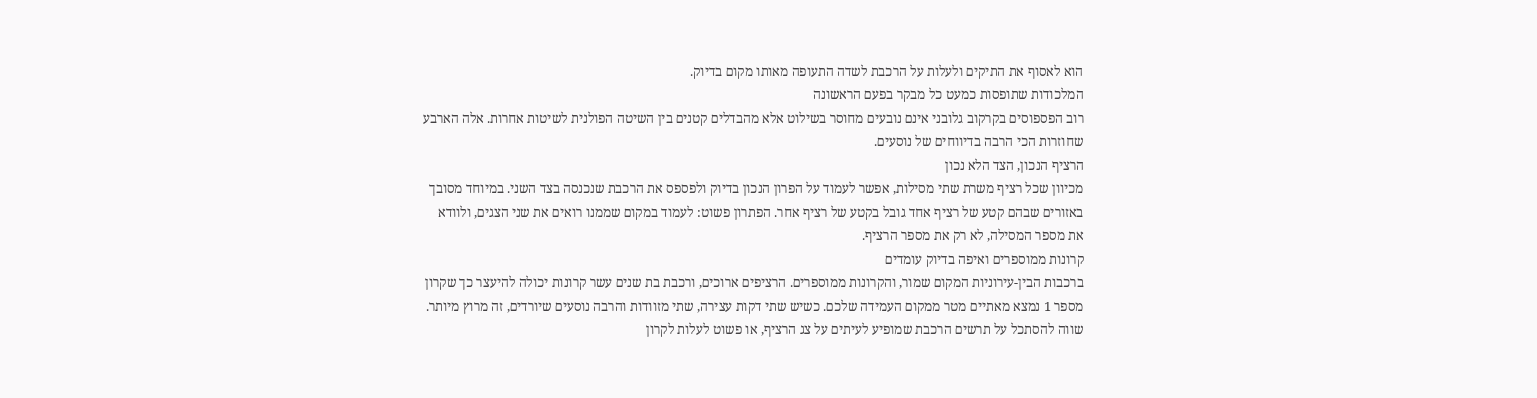הוא לאסוף את התיקים ולעלות על הרכבת לשדה התעופה מאותו מקום בדיוק.
המלכודות שתופסות כמעט כל מבקר בפעם הראשונה
רוב הפספוסים בקרקוב גלובני אינם נובעים מחוסר בשילוט אלא מהבדלים קטנים בין השיטה הפולנית לשיטות אחרות. אלה הארבע שחוזרות הכי הרבה בדיווחים של נוסעים.
הרציף הנכון, הצד הלא נכון
מכיוון שכל רציף משרת שתי מסילות, אפשר לעמוד על הפרון הנכון בדיוק ולפספס את הרכבת שנכנסה בצד השני. במיוחד מסובך באזורים שבהם קטע של רציף אחד גובל בקטע של רציף אחר. הפתרון פשוט: לעמוד במקום שממנו רואים את שני הצגים, ולוודא את מספר המסילה, לא רק את מספר הרציף.
קרונות ממוספרים ואיפה בדיוק עומדים
ברכבות הבין-עירוניות המקום שמור, והקרונות ממוספרים. הרציפים ארוכים, ורכבת בת שנים עשר קרונות יכולה להיעצר כך שקרון מספר 1 נמצא מאתיים מטר ממקום העמידה שלכם. כשיש שתי דקות עצירה, שתי מזוודות והרבה נוסעים שיורדים, זה מרוץ מיותר. שווה להסתכל על תרשים הרכבת שמופיע לעיתים על צג הרציף, או פשוט לעלות לקרון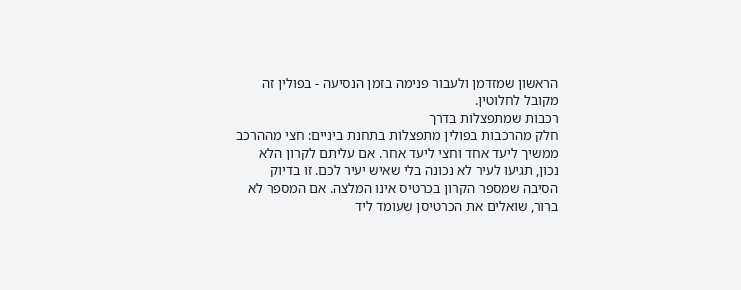הראשון שמזדמן ולעבור פנימה בזמן הנסיעה - בפולין זה מקובל לחלוטין.
רכבות שמתפצלות בדרך
חלק מהרכבות בפולין מתפצלות בתחנת ביניים: חצי מההרכב ממשיך ליעד אחד וחצי ליעד אחר. אם עליתם לקרון הלא נכון, תגיעו לעיר לא נכונה בלי שאיש יעיר לכם. זו בדיוק הסיבה שמספר הקרון בכרטיס אינו המלצה. אם המספר לא ברור, שואלים את הכרטיסן שעומד ליד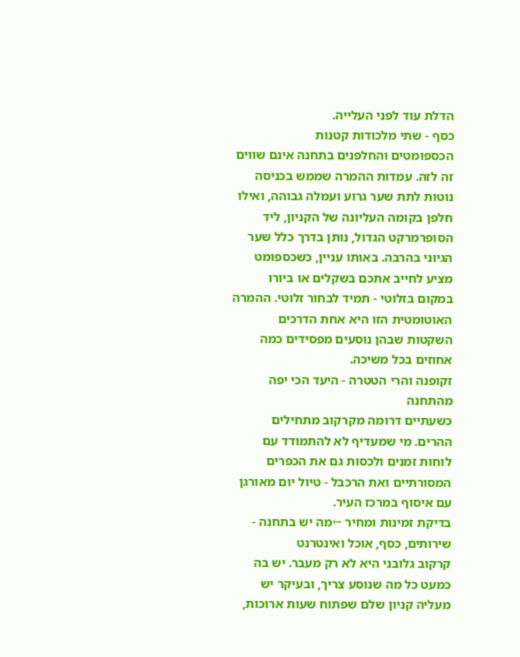הדלת עוד לפני העלייה.
כסף - שתי מלכודות קטנות
הכספומטים והחלפנים בתחנה אינם שווים זה לזה. עמדות ההמרה שממש בכניסה נוטות לתת שער גרוע ועמלה גבוהה, ואילו חלפן בקומה העליונה של הקניון, ליד הסופרמרקט הגדול, נותן בדרך כלל שער הגיוני בהרבה. באותו עניין, כשכספומט מציע לחייב אתכם בשקלים או ביורו במקום בזלוטי - תמיד לבחור זלוטי. ההמרה האוטומטית הזו היא אחת הדרכים השקטות שבהן נוסעים מפסידים כמה אחוזים בכל משיכה.
זקופנה והרי הטטרה - היעד הכי יפה מהתחנה
כשעתיים דרומה מקרקוב מתחילים ההרים. מי שמעדיף לא להתמודד עם לוחות זמנים ולכסות גם את הכפרים המסורתיים ואת הרכבל - טיול יום מאורגן עם איסוף במרכז העיר.
בדיקת זמינות ומחיר ←מה יש בתחנה - שירותים, כסף, אוכל ואינטרנט
קרקוב גלובני היא לא רק מעבר. יש בה כמעט כל מה שנוסע צריך, ובעיקר יש מעליה קניון שלם שפתוח שעות ארוכות,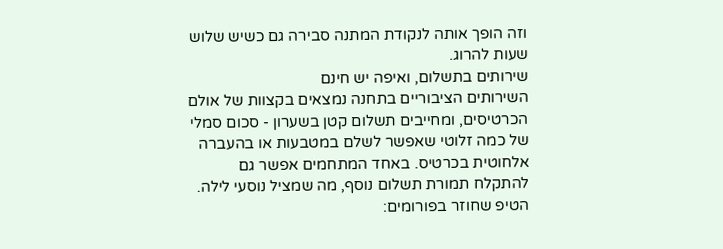וזה הופך אותה לנקודת המתנה סבירה גם כשיש שלוש שעות להרוג.
שירותים בתשלום, ואיפה יש חינם
השירותים הציבוריים בתחנה נמצאים בקצוות של אולם הכרטיסים, ומחייבים תשלום קטן בשערון - סכום סמלי של כמה זלוטי שאפשר לשלם במטבעות או בהעברה אלחוטית בכרטיס. באחד המתחמים אפשר גם להתקלח תמורת תשלום נוסף, מה שמציל נוסעי לילה. הטיפ שחוזר בפורומים: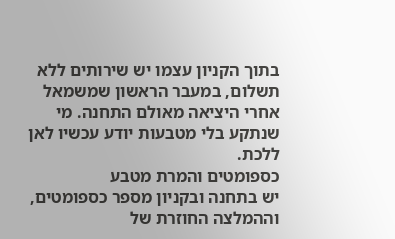בתוך הקניון עצמו יש שירותים ללא תשלום, במעבר הראשון שמשמאל אחרי היציאה מאולם התחנה. מי שנתקע בלי מטבעות יודע עכשיו לאן ללכת.
כספומטים והמרת מטבע
יש בתחנה ובקניון מספר כספומטים, וההמלצה החוזרת של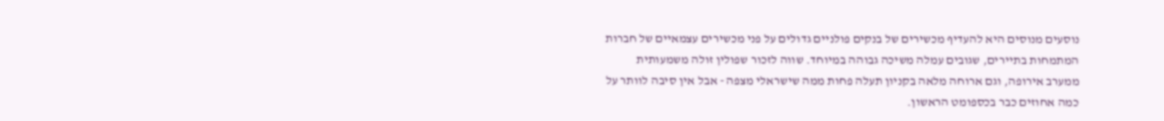נוסעים מנוסים היא להעדיף מכשירים של בנקים פולניים גדולים על פני מכשירים עצמאיים של חברות המתמחות בתיירים, שגובים עמלה משיכה גבוהה במיוחד. שווה לזכור שפולין זולה משמעותית ממערב אירופה, וגם ארוחה מלאה בקניון תעלה פחות ממה שישראלי מצפה - אבל אין סיבה לוותר על כמה אחוזים כבר בכספומט הראשון.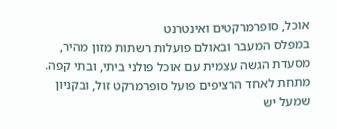אוכל, סופרמרקטים ואינטרנט
במפלס המעבר ובאולם פועלות רשתות מזון מהיר, מסעדת הגשה עצמית עם אוכל פולני ביתי, ובתי קפה. מתחת לאחד הרציפים פועל סופרמרקט זול, ובקניון שמעל יש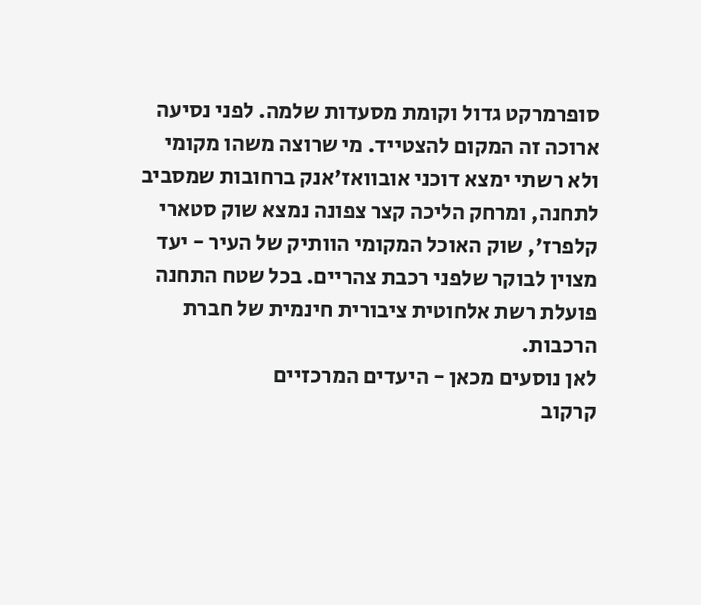סופרמרקט גדול וקומת מסעדות שלמה. לפני נסיעה ארוכה זה המקום להצטייד. מי שרוצה משהו מקומי ולא רשתי ימצא דוכני אובוואז׳אנק ברחובות שמסביב לתחנה, ומרחק הליכה קצר צפונה נמצא שוק סטארי קלפרז׳, שוק האוכל המקומי הוותיק של העיר - יעד מצוין לבוקר שלפני רכבת צהריים. בכל שטח התחנה פועלת רשת אלחוטית ציבורית חינמית של חברת הרכבות.
לאן נוסעים מכאן - היעדים המרכזיים
קרקוב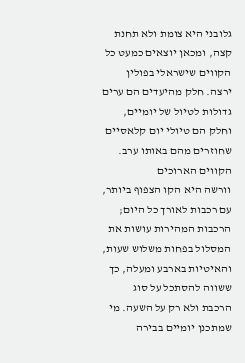גלובני היא צומת ולא תחנת קצה, ומכאן יוצאים כמעט כל הקווים שישראלי בפולין ירצה. חלק מהיעדים הם ערים גדולות לטיול של יומיים, וחלק הם טיולי יום קלאסיים שחוזרים מהם באותו ערב.
הקווים הארוכים
וורשה היא הקו הצפוף ביותר, עם רכבות לאורך כל היום; הרכבות המהירות עושות את המסלול בפחות משלוש שעות, והאיטיות בארבע ומעלה, כך ששווה להסתכל על סוג הרכבת ולא רק על השעה. מי שמתכנן יומיים בבירה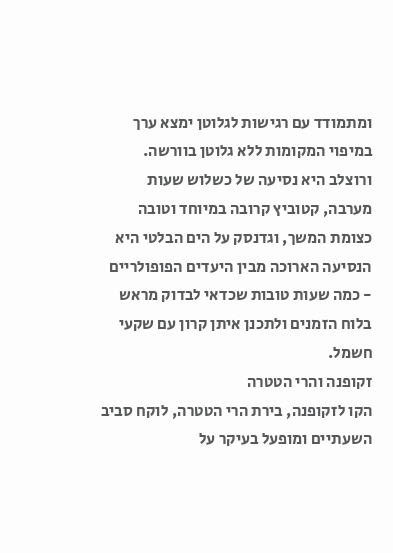ומתמודד עם רגישות לגלוטן ימצא ערך במיפוי המקומות ללא גלוטן בוורשה. ורוצלב היא נסיעה של כשלוש שעות מערבה, קטוביץ קרובה במיוחד וטובה כצומת המשך, וגדנסק על הים הבלטי היא הנסיעה הארוכה מבין היעדים הפופולריים - כמה שעות טובות שכדאי לבדוק מראש בלוח הזמנים ולתכנן איתן קרון עם שקעי חשמל.
זקופנה והרי הטטרה
הקו לזקופנה, בירת הרי הטטרה, לוקח סביב השעתיים ומופעל בעיקר על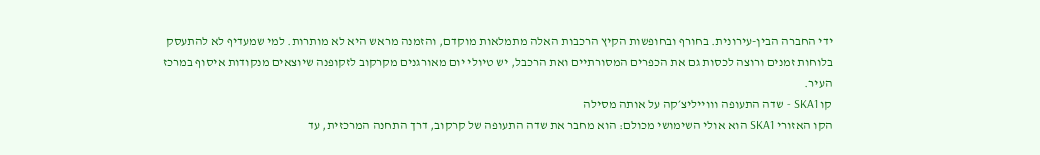ידי החברה הבין-עירונית. בחורף ובחופשות הקיץ הרכבות האלה מתמלאות מוקדם, והזמנה מראש היא לא מותרות. למי שמעדיף לא להתעסק בלוחות זמנים ורוצה לכסות גם את הכפרים המסורתיים ואת הרכבל, יש טיולי יום מאורגנים מקרקוב לזקופנה שיוצאים מנקודות איסוף במרכז העיר.
קו SKA1 - שדה התעופה וווייליצ׳קה על אותה מסילה
הקו האזורי SKA1 הוא אולי השימושי מכולם: הוא מחבר את שדה התעופה של קרקוב, דרך התחנה המרכזית, עד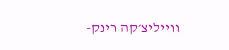ווייליצ׳קה רינק-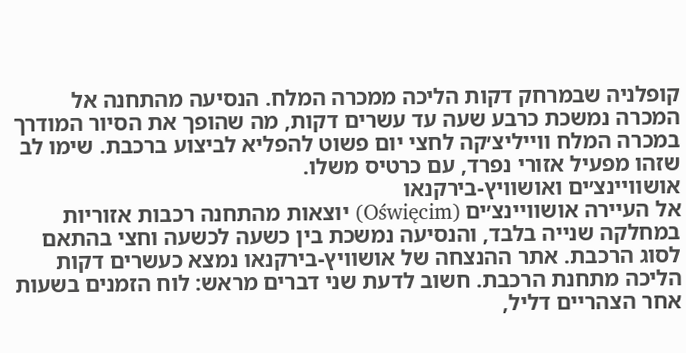קופלניה שבמרחק דקות הליכה ממכרה המלח. הנסיעה מהתחנה אל המכרה נמשכת כרבע שעה עד עשרים דקות, מה שהופך את הסיור המודרך במכרה המלח ווייליצ׳קה לחצי יום פשוט להפליא לביצוע ברכבת. שימו לב שזהו מפעיל אזורי נפרד, עם כרטיס משלו.
אושוויינצ׳ים ואושוויץ-בירקנאו
אל העיירה אושוויינצ׳ים (Oświęcim) יוצאות מהתחנה רכבות אזוריות במחלקה שנייה בלבד, והנסיעה נמשכת בין כשעה לכשעה וחצי בהתאם לסוג הרכבת. אתר ההנצחה של אושוויץ-בירקנאו נמצא כעשרים דקות הליכה מתחנת הרכבת. חשוב לדעת שני דברים מראש: לוח הזמנים בשעות אחר הצהריים דליל,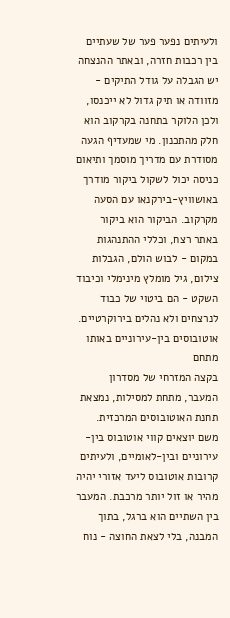ולעיתים נפער פער של שעתיים בין רכבות חזרה, ובאתר ההנצחה יש הגבלה על גודל התיקים - מזוודה או תיק גדול לא ייכנסו, ולכן הלוקר בתחנה בקרקוב הוא חלק מהתכנון. מי שמעדיף הגעה מסודרת עם מדריך מוסמך ותיאום כניסה יכול לשקול ביקור מודרך באושוויץ-בירקנאו עם הסעה מקרקוב. הביקור הוא ביקור באתר רצח, וכללי ההתנהגות במקום - לבוש הולם, הגבלות צילום, גיל מומלץ מינימלי וכיבוד השקט - הם ביטוי של כבוד לנרצחים ולא נהלים בירוקרטיים.
אוטובוסים בין-עירוניים באותו מתחם
בקצה המזרחי של מסדרון המעבר, מתחת למסילות, נמצאת תחנת האוטובוסים המרכזית. משם יוצאים קווי אוטובוס בין-עירוניים ובין-לאומיים, ולעיתים קרובות אוטובוס ליעד אזורי יהיה מהיר או זול יותר מרכבת. המעבר בין השתיים הוא ברגל, בתוך המבנה, בלי לצאת החוצה - נוח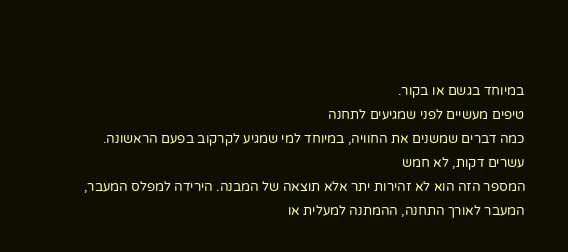במיוחד בגשם או בקור.
טיפים מעשיים לפני שמגיעים לתחנה
כמה דברים שמשנים את החוויה, במיוחד למי שמגיע לקרקוב בפעם הראשונה.
עשרים דקות, לא חמש
המספר הזה הוא לא זהירות יתר אלא תוצאה של המבנה. הירידה למפלס המעבר, המעבר לאורך התחנה, ההמתנה למעלית או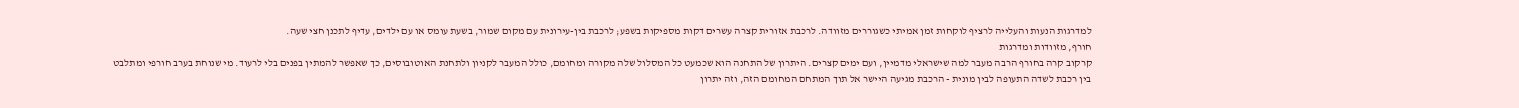למדרגות הנעות והעלייה לרציף לוקחות זמן אמיתי כשגוררים מזוודה. לרכבת אזורית קצרה עשרים דקות מספיקות בשפע; לרכבת בין-עירונית עם מקום שמור, בשעת עומס או עם ילדים, עדיף לתכנן חצי שעה.
חורף, מזוודות ומדרגות
קרקוב קרה בחורף הרבה מעבר למה שישראלי מדמיין, ועם ימים קצרים. היתרון של התחנה הוא שכמעט כל המסלול שלה מקורה ומחומם, כולל המעבר לקניון ולתחנת האוטובוסים, כך שאפשר להמתין בפנים בלי לרעוד. מי שנוחת בערב חורפי ומתלבט בין רכבת לשדה התעופה לבין מונית - הרכבת מגיעה היישר אל תוך המתחם המחומם הזה, וזה יתרון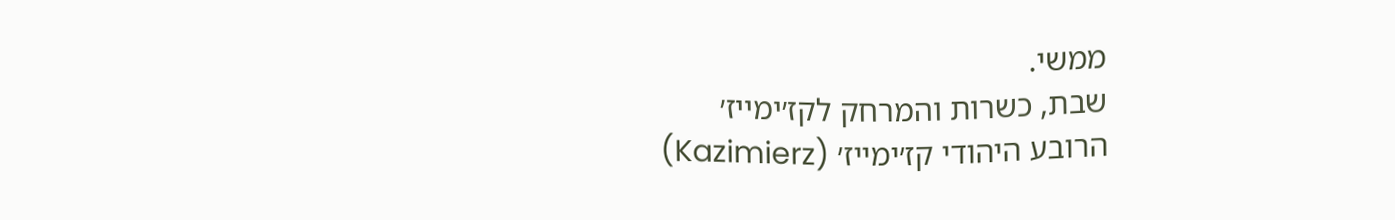ממשי.
שבת, כשרות והמרחק לקז׳ימייז׳
הרובע היהודי קז׳ימייז׳ (Kazimierz)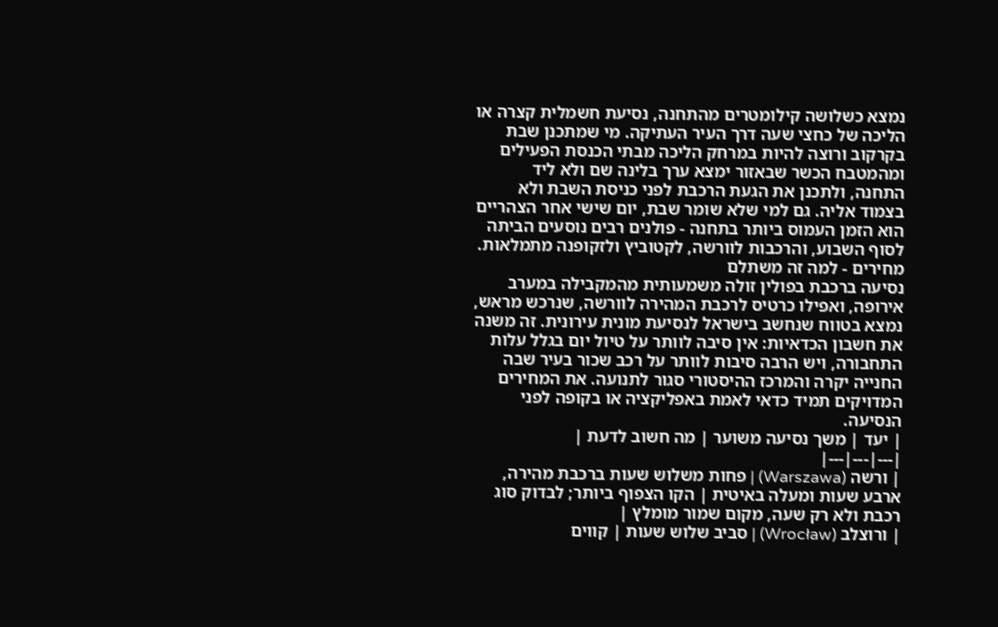נמצא כשלושה קילומטרים מהתחנה, נסיעת חשמלית קצרה או הליכה של כחצי שעה דרך העיר העתיקה. מי שמתכנן שבת בקרקוב ורוצה להיות במרחק הליכה מבתי הכנסת הפעילים ומהמטבח הכשר שבאזור ימצא ערך בלינה שם ולא ליד התחנה, ולתכנן את הגעת הרכבת לפני כניסת השבת ולא בצמוד אליה. גם למי שלא שומר שבת, יום שישי אחר הצהריים הוא הזמן העמוס ביותר בתחנה - פולנים רבים נוסעים הביתה לסוף השבוע, והרכבות לוורשה, לקטוביץ ולזקופנה מתמלאות.
מחירים - למה זה משתלם
נסיעה ברכבת בפולין זולה משמעותית מהמקבילה במערב אירופה, ואפילו כרטיס לרכבת המהירה לוורשה, שנרכש מראש, נמצא בטווח שנחשב בישראל לנסיעת מונית עירונית. זה משנה את חשבון הכדאיות: אין סיבה לוותר על טיול יום בגלל עלות התחבורה, ויש הרבה סיבות לוותר על רכב שכור בעיר שבה החנייה יקרה והמרכז ההיסטורי סגור לתנועה. את המחירים המדויקים תמיד כדאי לאמת באפליקציה או בקופה לפני הנסיעה.
| יעד | משך נסיעה משוער | מה חשוב לדעת |
|---|---|---|
| ורשה (Warszawa) | פחות משלוש שעות ברכבת מהירה, ארבע שעות ומעלה באיטית | הקו הצפוף ביותר; לבדוק סוג רכבת ולא רק שעה, מקום שמור מומלץ |
| ורוצלב (Wrocław) | סביב שלוש שעות | קווים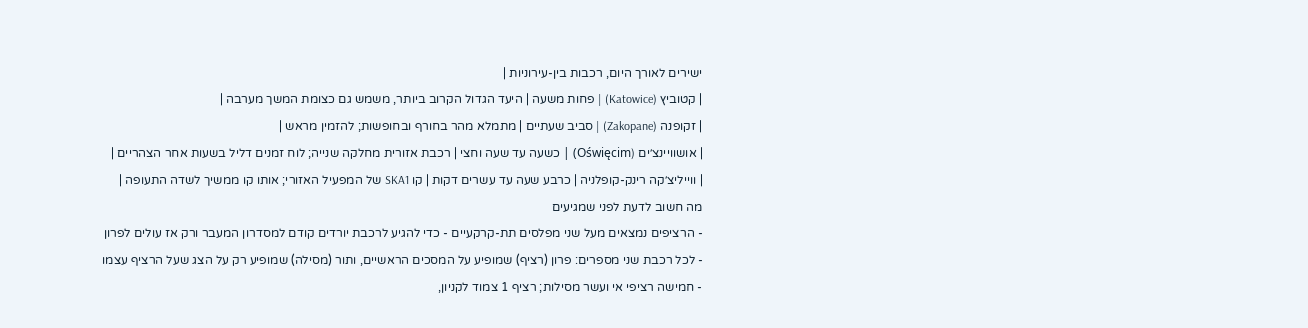ישירים לאורך היום, רכבות בין-עירוניות |
| קטוביץ (Katowice) | פחות משעה | היעד הגדול הקרוב ביותר, משמש גם כצומת המשך מערבה |
| זקופנה (Zakopane) | סביב שעתיים | מתמלא מהר בחורף ובחופשות; להזמין מראש |
| אושוויינצ׳ים (Oświęcim) | כשעה עד שעה וחצי | רכבת אזורית מחלקה שנייה; לוח זמנים דליל בשעות אחר הצהריים |
| ווייליצ׳קה רינק-קופלניה | כרבע שעה עד עשרים דקות | קו SKA1 של המפעיל האזורי; אותו קו ממשיך לשדה התעופה |
מה חשוב לדעת לפני שמגיעים
- הרציפים נמצאים מעל שני מפלסים תת-קרקעיים - כדי להגיע לרכבת יורדים קודם למסדרון המעבר ורק אז עולים לפרון
- לכל רכבת שני מספרים: פרון (רציף) שמופיע על המסכים הראשיים, ותור (מסילה) שמופיע רק על הצג שעל הרציף עצמו
- חמישה רציפי אי ועשר מסילות; רציף 1 צמוד לקניון,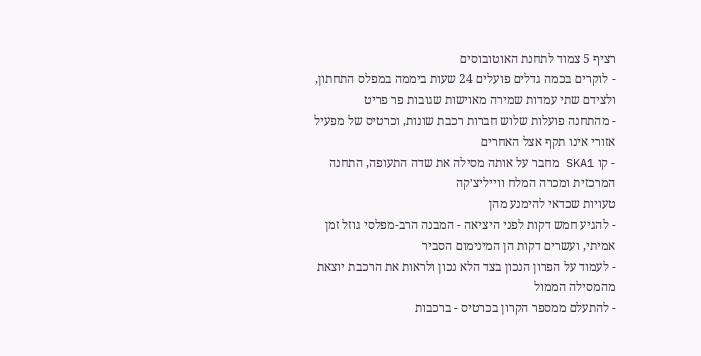רציף 5 צמוד לתחנת האוטובוסים
- לוקרים בכמה גדלים פועלים 24 שעות ביממה במפלס התחתון, ולצידם שתי עמדות שמירה מאוישות שגובות פר פריט
- מהתחנה פועלות שלוש חברות רכבת שונות, וכרטיס של מפעיל אזורי אינו תקף אצל האחרים
- קו SKA1 מחבר על אותה מסילה את שדה התעופה, התחנה המרכזית ומכרה המלח ווייליצ׳קה
טעויות שכדאי להימנע מהן
- להגיע חמש דקות לפני היציאה - המבנה הרב-מפלסי גוזל זמן אמיתי, ועשרים דקות הן המינימום הסביר
- לעמוד על הפרון הנכון בצד הלא נכון ולראות את הרכבת יוצאת מהמסילה הממול
- להתעלם ממספר הקרון בכרטיס - ברכבות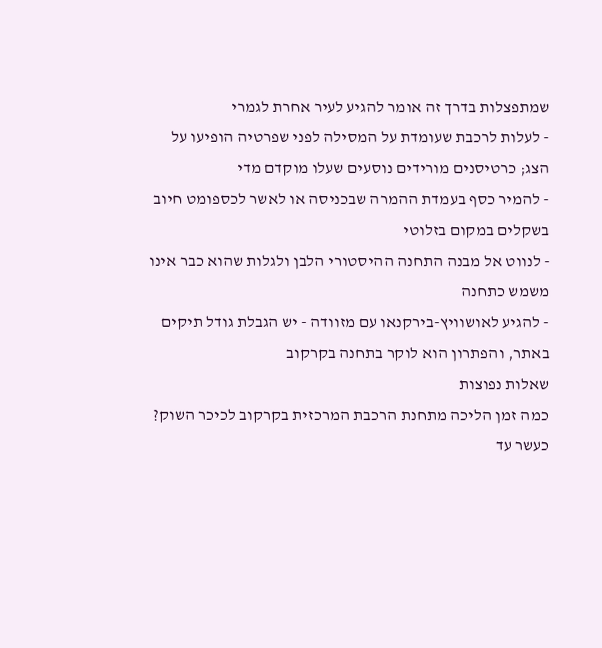שמתפצלות בדרך זה אומר להגיע לעיר אחרת לגמרי
- לעלות לרכבת שעומדת על המסילה לפני שפרטיה הופיעו על הצג; כרטיסנים מורידים נוסעים שעלו מוקדם מדי
- להמיר כסף בעמדת ההמרה שבכניסה או לאשר לכספומט חיוב בשקלים במקום בזלוטי
- לנווט אל מבנה התחנה ההיסטורי הלבן ולגלות שהוא כבר אינו משמש כתחנה
- להגיע לאושוויץ-בירקנאו עם מזוודה - יש הגבלת גודל תיקים באתר, והפתרון הוא לוקר בתחנה בקרקוב
שאלות נפוצות
כמה זמן הליכה מתחנת הרכבת המרכזית בקרקוב לכיכר השוק?
כעשר עד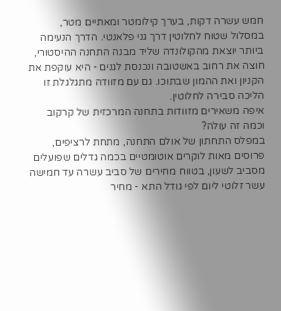חמש עשרה דקות, בערך קילומטר ומאתיים מטר, במסלול שטוח לחלוטין דרך גני פלאנטי. הדרך הנעימה ביותר יוצאת מהקולונדה שליד מבנה התחנה ההיסטורי, חוצה את רחוב באשטובה ונכנסת לגנים - היא עוקפת את הקניון ואת ההמון שבתוכו. גם עם מזוודה מתגלגלת זו הליכה סבירה לחלוטין.
איפה משאירים מזוודות בתחנה המרכזית של קרקוב וכמה זה עולה?
במפלס התחתון של אולם התחנה, מתחת לרציפים, פרוסים מאות לוקרים אוטומטיים בכמה גדלים שפועלים מסביב לשעון, בטווח מחירים של סביב עשרה עד חמישה עשר זלוטי ליום לפי גודל התא - מחיר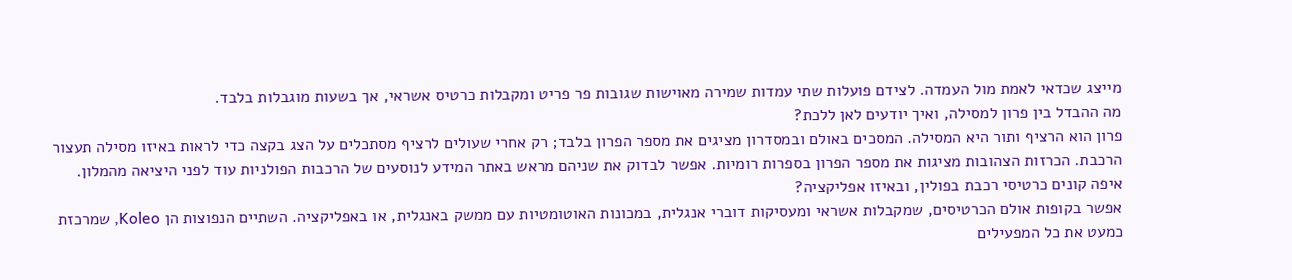מייצג שכדאי לאמת מול העמדה. לצידם פועלות שתי עמדות שמירה מאוישות שגובות פר פריט ומקבלות כרטיס אשראי, אך בשעות מוגבלות בלבד.
מה ההבדל בין פרון למסילה, ואיך יודעים לאן ללכת?
פרון הוא הרציף ותור היא המסילה. המסכים באולם ובמסדרון מציגים את מספר הפרון בלבד; רק אחרי שעולים לרציף מסתכלים על הצג בקצה כדי לראות באיזו מסילה תעצור הרכבת. הכרזות הצהובות מציגות את מספר הפרון בספרות רומיות. אפשר לבדוק את שניהם מראש באתר המידע לנוסעים של הרכבות הפולניות עוד לפני היציאה מהמלון.
איפה קונים כרטיסי רכבת בפולין, ובאיזו אפליקציה?
אפשר בקופות אולם הכרטיסים, שמקבלות אשראי ומעסיקות דוברי אנגלית, במכונות האוטומטיות עם ממשק באנגלית, או באפליקציה. השתיים הנפוצות הן Koleo, שמרכזת כמעט את כל המפעילים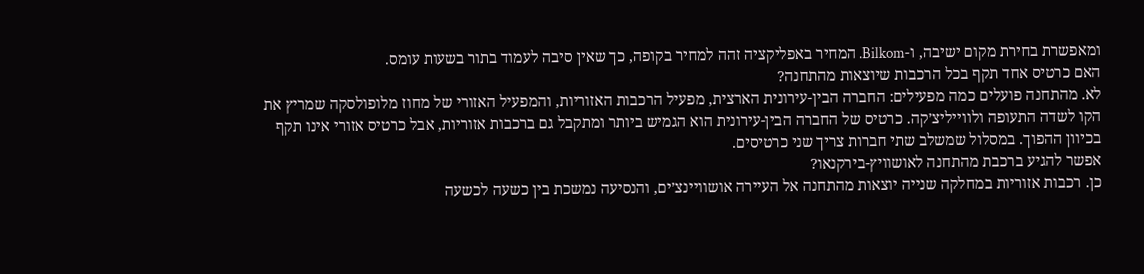ומאפשרת בחירת מקום ישיבה, ו-Bilkom. המחיר באפליקציה זהה למחיר בקופה, כך שאין סיבה לעמוד בתור בשעות עומס.
האם כרטיס אחד תקף בכל הרכבות שיוצאות מהתחנה?
לא. מהתחנה פועלים כמה מפעילים: החברה הבין-עירונית הארצית, מפעיל הרכבות האזוריות, והמפעיל האזורי של מחוז מלופולסקה שמריץ את הקו לשדה התעופה ולווייליצ׳קה. כרטיס של החברה הבין-עירונית הוא הגמיש ביותר ומתקבל גם ברכבות אזוריות, אבל כרטיס אזורי אינו תקף בכיוון ההפוך. במסלול שמשלב שתי חברות צריך שני כרטיסים.
אפשר להגיע ברכבת מהתחנה לאושוויץ-בירקנאו?
כן. רכבות אזוריות במחלקה שנייה יוצאות מהתחנה אל העיירה אושוויינצ׳ים, והנסיעה נמשכת בין כשעה לכשעה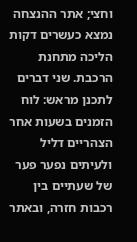וחצי; אתר ההנצחה נמצא כעשרים דקות הליכה מתחנת הרכבת. שני דברים לתכנן מראש: לוח הזמנים בשעות אחר הצהריים דליל ולעיתים נפער פער של שעתיים בין רכבות חזרה, ובאתר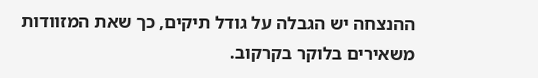ההנצחה יש הגבלה על גודל תיקים, כך שאת המזוודות משאירים בלוקר בקרקוב.